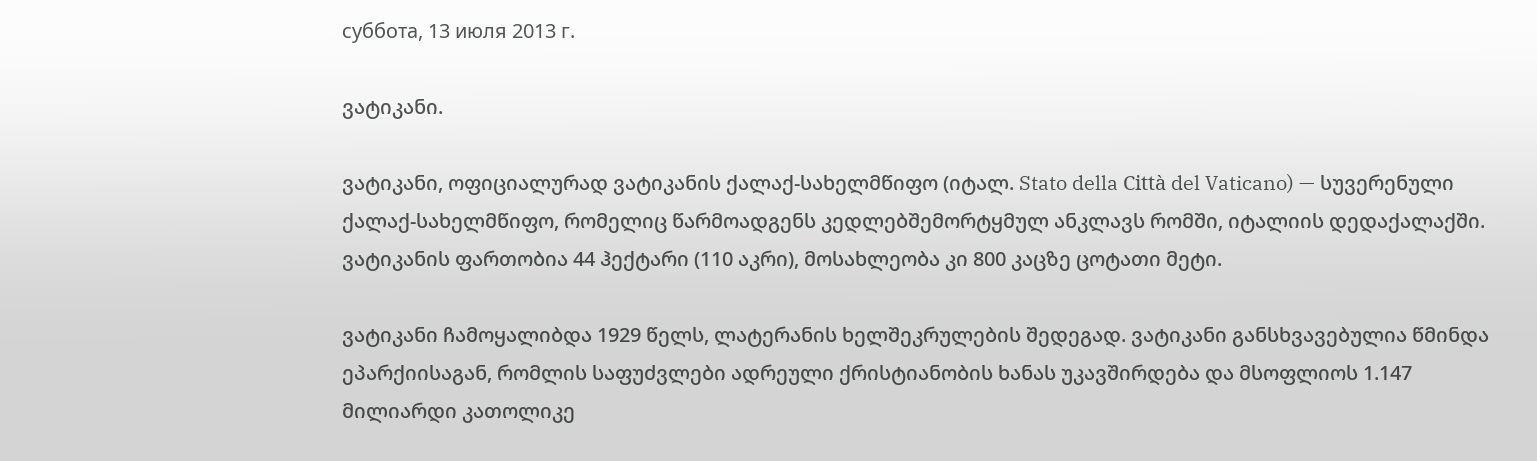суббота, 13 июля 2013 г.

ვატიკანი.

ვატიკანი, ოფიციალურად ვატიკანის ქალაქ-სახელმწიფო (იტალ. Stato della Città del Vaticano) — სუვერენული ქალაქ-სახელმწიფო, რომელიც წარმოადგენს კედლებშემორტყმულ ანკლავს რომში, იტალიის დედაქალაქში. ვატიკანის ფართობია 44 ჰექტარი (110 აკრი), მოსახლეობა კი 800 კაცზე ცოტათი მეტი.

ვატიკანი ჩამოყალიბდა 1929 წელს, ლატერანის ხელშეკრულების შედეგად. ვატიკანი განსხვავებულია წმინდა ეპარქიისაგან, რომლის საფუძვლები ადრეული ქრისტიანობის ხანას უკავშირდება და მსოფლიოს 1.147 მილიარდი კათოლიკე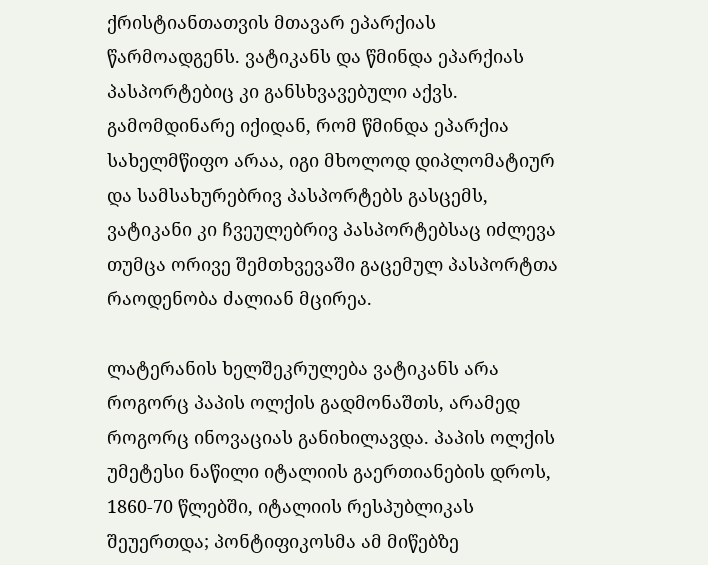ქრისტიანთათვის მთავარ ეპარქიას წარმოადგენს. ვატიკანს და წმინდა ეპარქიას პასპორტებიც კი განსხვავებული აქვს. გამომდინარე იქიდან, რომ წმინდა ეპარქია სახელმწიფო არაა, იგი მხოლოდ დიპლომატიურ და სამსახურებრივ პასპორტებს გასცემს, ვატიკანი კი ჩვეულებრივ პასპორტებსაც იძლევა თუმცა ორივე შემთხვევაში გაცემულ პასპორტთა რაოდენობა ძალიან მცირეა.

ლატერანის ხელშეკრულება ვატიკანს არა როგორც პაპის ოლქის გადმონაშთს, არამედ როგორც ინოვაციას განიხილავდა. პაპის ოლქის უმეტესი ნაწილი იტალიის გაერთიანების დროს, 1860-70 წლებში, იტალიის რესპუბლიკას შეუერთდა; პონტიფიკოსმა ამ მიწებზე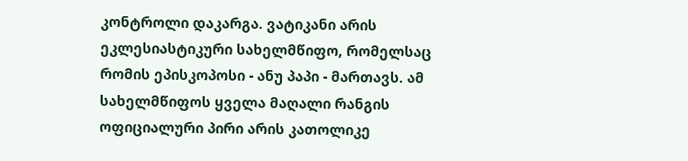კონტროლი დაკარგა. ვატიკანი არის ეკლესიასტიკური სახელმწიფო, რომელსაც რომის ეპისკოპოსი - ანუ პაპი - მართავს. ამ სახელმწიფოს ყველა მაღალი რანგის ოფიციალური პირი არის კათოლიკე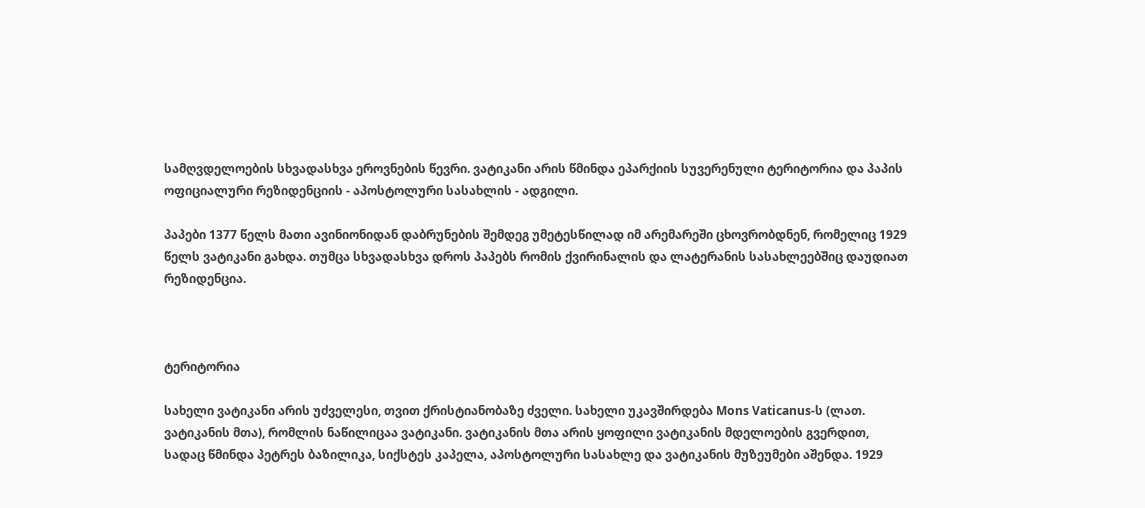სამღვდელოების სხვადასხვა ეროვნების წევრი. ვატიკანი არის წმინდა ეპარქიის სუვერენული ტერიტორია და პაპის ოფიციალური რეზიდენციის - აპოსტოლური სასახლის - ადგილი.

პაპები 1377 წელს მათი ავინიონიდან დაბრუნების შემდეგ უმეტესწილად იმ არემარეში ცხოვრობდნენ, რომელიც 1929 წელს ვატიკანი გახდა. თუმცა სხვადასხვა დროს პაპებს რომის ქვირინალის და ლატერანის სასახლეებშიც დაუდიათ რეზიდენცია.



ტერიტორია

სახელი ვატიკანი არის უძველესი, თვით ქრისტიანობაზე ძველი. სახელი უკავშირდება Mons Vaticanus-ს (ლათ. ვატიკანის მთა), რომლის ნაწილიცაა ვატიკანი. ვატიკანის მთა არის ყოფილი ვატიკანის მდელოების გვერდით, სადაც წმინდა პეტრეს ბაზილიკა, სიქსტეს კაპელა, აპოსტოლური სასახლე და ვატიკანის მუზეუმები აშენდა. 1929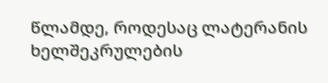წლამდე, როდესაც ლატერანის ხელშეკრულების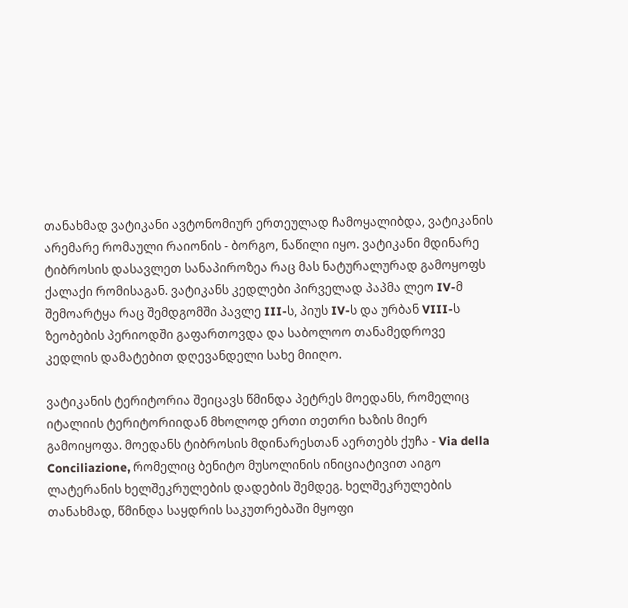თანახმად ვატიკანი ავტონომიურ ერთეულად ჩამოყალიბდა, ვატიკანის არემარე რომაული რაიონის - ბორგო, ნაწილი იყო. ვატიკანი მდინარე ტიბროსის დასავლეთ სანაპიროზეა რაც მას ნატურალურად გამოყოფს ქალაქი რომისაგან. ვატიკანს კედლები პირველად პაპმა ლეო IV-მ შემოარტყა რაც შემდგომში პავლე III-ს, პიუს IV-ს და ურბან VIII-ს ზეობების პერიოდში გაფართოვდა და საბოლოო თანამედროვე კედლის დამატებით დღევანდელი სახე მიიღო.

ვატიკანის ტერიტორია შეიცავს წმინდა პეტრეს მოედანს, რომელიც იტალიის ტერიტორიიდან მხოლოდ ერთი თეთრი ხაზის მიერ გამოიყოფა. მოედანს ტიბროსის მდინარესთან აერთებს ქუჩა - Via della Conciliazione, რომელიც ბენიტო მუსოლინის ინიციატივით აიგო ლატერანის ხელშეკრულების დადების შემდეგ. ხელშეკრულების თანახმად, წმინდა საყდრის საკუთრებაში მყოფი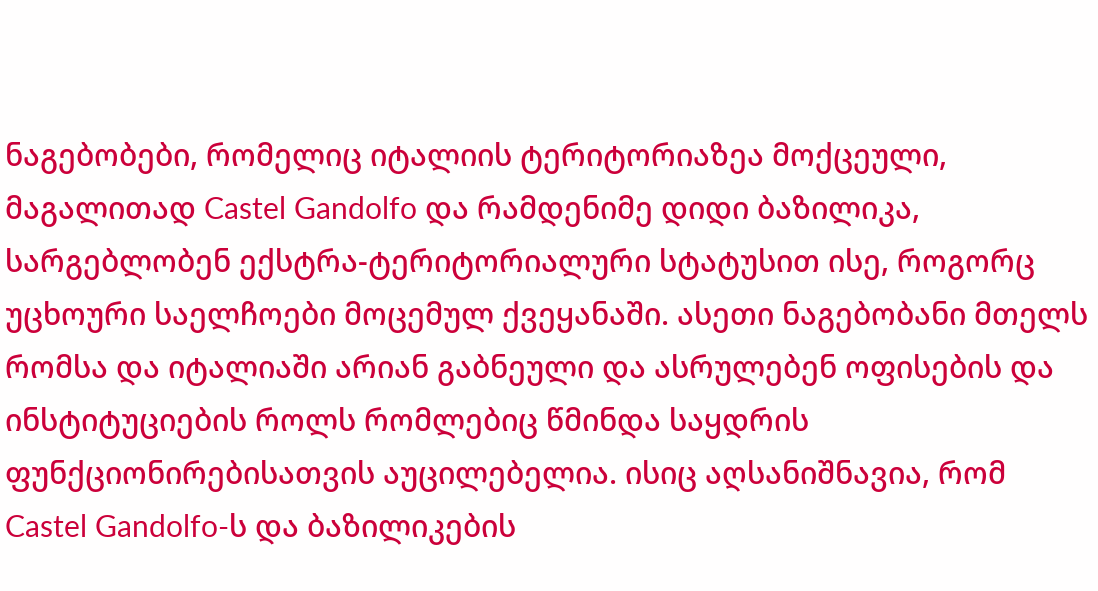ნაგებობები, რომელიც იტალიის ტერიტორიაზეა მოქცეული, მაგალითად Castel Gandolfo და რამდენიმე დიდი ბაზილიკა, სარგებლობენ ექსტრა-ტერიტორიალური სტატუსით ისე, როგორც უცხოური საელჩოები მოცემულ ქვეყანაში. ასეთი ნაგებობანი მთელს რომსა და იტალიაში არიან გაბნეული და ასრულებენ ოფისების და ინსტიტუციების როლს რომლებიც წმინდა საყდრის ფუნქციონირებისათვის აუცილებელია. ისიც აღსანიშნავია, რომ Castel Gandolfo-ს და ბაზილიკების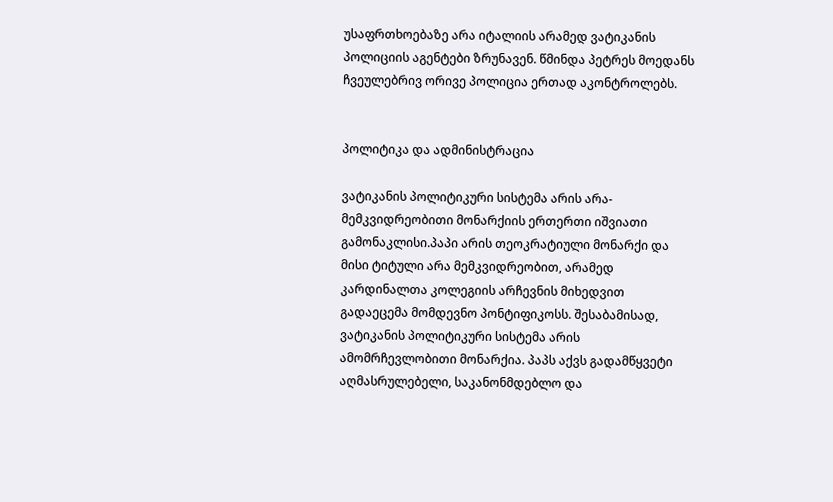უსაფრთხოებაზე არა იტალიის არამედ ვატიკანის პოლიციის აგენტები ზრუნავენ. წმინდა პეტრეს მოედანს ჩვეულებრივ ორივე პოლიცია ერთად აკონტროლებს.


პოლიტიკა და ადმინისტრაცია

ვატიკანის პოლიტიკური სისტემა არის არა-მემკვიდრეობითი მონარქიის ერთერთი იშვიათი გამონაკლისი.პაპი არის თეოკრატიული მონარქი და მისი ტიტული არა მემკვიდრეობით, არამედ კარდინალთა კოლეგიის არჩევნის მიხედვით გადაეცემა მომდევნო პონტიფიკოსს. შესაბამისად, ვატიკანის პოლიტიკური სისტემა არის ამომრჩევლობითი მონარქია. პაპს აქვს გადამწყვეტი აღმასრულებელი, საკანონმდებლო და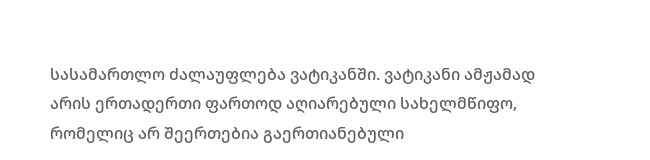სასამართლო ძალაუფლება ვატიკანში. ვატიკანი ამჟამად არის ერთადერთი ფართოდ აღიარებული სახელმწიფო, რომელიც არ შეერთებია გაერთიანებული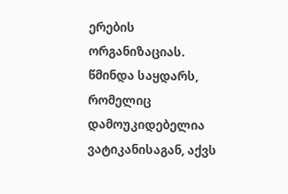ერების ორგანიზაციას. წმინდა საყდარს, რომელიც დამოუკიდებელია ვატიკანისაგან, აქვს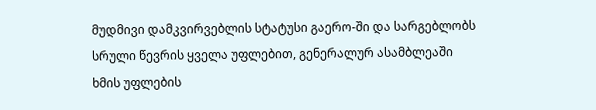მუდმივი დამკვირვებლის სტატუსი გაერო-ში და სარგებლობს სრული წევრის ყველა უფლებით, გენერალურ ასამბლეაში ხმის უფლების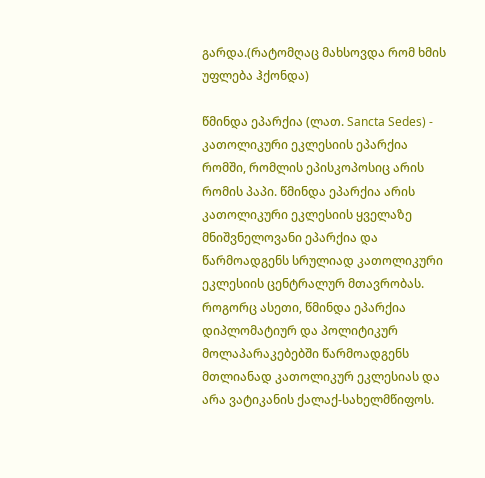გარდა.(რატომღაც მახსოვდა რომ ხმის უფლება ჰქონდა)

წმინდა ეპარქია (ლათ. Sancta Sedes) - კათოლიკური ეკლესიის ეპარქია რომში, რომლის ეპისკოპოსიც არის რომის პაპი. წმინდა ეპარქია არის კათოლიკური ეკლესიის ყველაზე მნიშვნელოვანი ეპარქია და წარმოადგენს სრულიად კათოლიკური ეკლესიის ცენტრალურ მთავრობას. როგორც ასეთი, წმინდა ეპარქია დიპლომატიურ და პოლიტიკურ მოლაპარაკებებში წარმოადგენს მთლიანად კათოლიკურ ეკლესიას და არა ვატიკანის ქალაქ-სახელმწიფოს.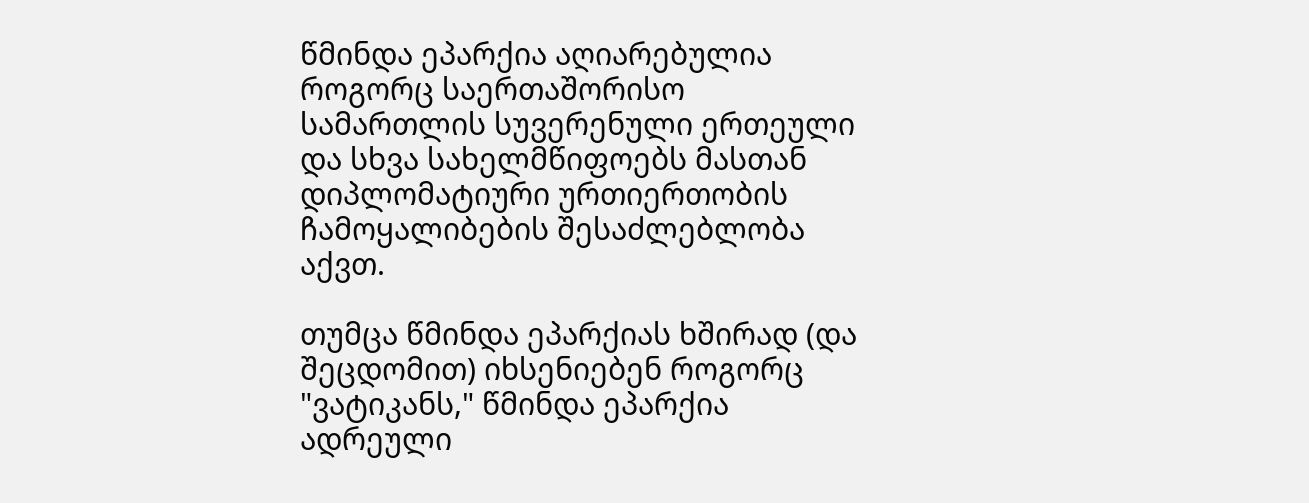წმინდა ეპარქია აღიარებულია როგორც საერთაშორისო სამართლის სუვერენული ერთეული და სხვა სახელმწიფოებს მასთან დიპლომატიური ურთიერთობის ჩამოყალიბების შესაძლებლობა აქვთ.

თუმცა წმინდა ეპარქიას ხშირად (და შეცდომით) იხსენიებენ როგორც "ვატიკანს," წმინდა ეპარქია ადრეული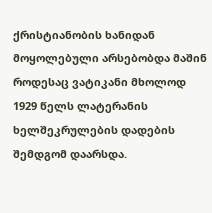ქრისტიანობის ხანიდან მოყოლებული არსებობდა მაშინ როდესაც ვატიკანი მხოლოდ 1929 წელს ლატერანის ხელშეკრულების დადების შემდგომ დაარსდა.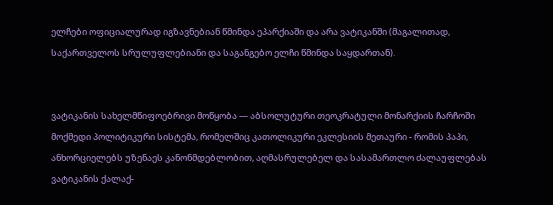ელჩები ოფიციალურად იგზავნებიან წმინდა ეპარქიაში და არა ვატიკანში (მაგალითად, საქართველოს სრულუფლებიანი და საგანგებო ელჩი წმინდა საყდართან).


ვატიკანის სახელმწიფოებრივი მოწყობა — აბსოლუტური თეოკრატული მონარქიის ჩარჩოში მოქმედი პოლიტიკური სისტემა, რომელშიც კათოლიკური ეკლესიის მეთაური - რომის პაპი, ანხორციელებს უზენაეს კანონმდებლობით, აღმასრულებელ და სასამართლო ძალაუფლებას ვატიკანის ქალაქ-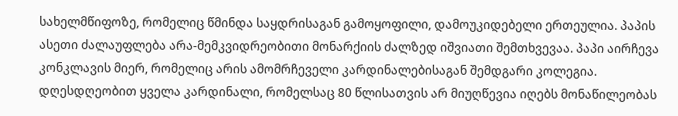სახელმწიფოზე, რომელიც წმინდა საყდრისაგან გამოყოფილი, დამოუკიდებელი ერთეულია. პაპის ასეთი ძალაუფლება არა-მემკვიდრეობითი მონარქიის ძალზედ იშვიათი შემთხვევაა. პაპი აირჩევა კონკლავის მიერ, რომელიც არის ამომრჩეველი კარდინალებისაგან შემდგარი კოლეგია. დღესდღეობით ყველა კარდინალი, რომელსაც 80 წლისათვის არ მიუღწევია იღებს მონაწილეობას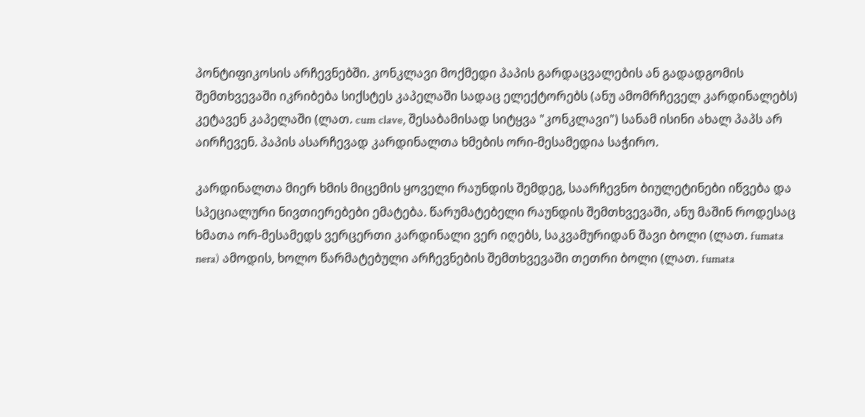პონტიფიკოსის არჩევნებში. კონკლავი მოქმედი პაპის გარდაცვალების ან გადადგომის შემთხვევაში იკრიბება სიქსტეს კაპელაში სადაც ელექტორებს (ანუ ამომრჩეველ კარდინალებს) კეტავენ კაპელაში (ლათ. cum clave, შესაბამისად სიტყვა "კონკლავი") სანამ ისინი ახალ პაპს არ აირჩევენ. პაპის ასარჩევად კარდინალთა ხმების ორი-მესამედია საჭირო.

კარდინალთა მიერ ხმის მიცემის ყოველი რაუნდის შემდეგ, საარჩევნო ბიულეტინები იწვება და სპეციალური ნივთიერებები ემატება. წარუმატებელი რაუნდის შემთხვევაში, ანუ მაშინ როდესაც ხმათა ორ-მესამედს ვერცერთი კარდინალი ვერ იღებს, საკვამურიდან შავი ბოლი (ლათ. fumata nera) ამოდის, ხოლო წარმატებული არჩევნების შემთხვევაში თეთრი ბოლი (ლათ. fumata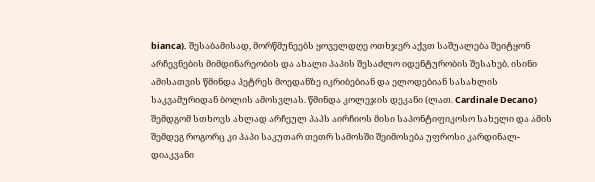bianca). შესაბამისად, მორწმუნეებს ყოველდღე ოთხჯერ აქვთ საშუალება შეიტყონ არჩევნების მიმდინარეობის და ახალი პაპის შესაძლო იდენტურობის შესახებ. ისინი ამისათვის წმინდა პეტრეს მოედანზე იკრიბებიან და ელოდებიან სასახლის საკვამურიდან ბოლის ამოსვლას. წმინდა კოლეჯის დეკანი (ლათ. Cardinale Decano) შემდგომ სთხოვს ახლად არჩეულ პაპს აირჩიოს მისი საპონტიფიკოსო სახელი და ამის შემდეგ როგორც კი პაპი საკუთარ თეთრ სამოსში შეიმოსება უფროსი კარდინალ-დიაკვანი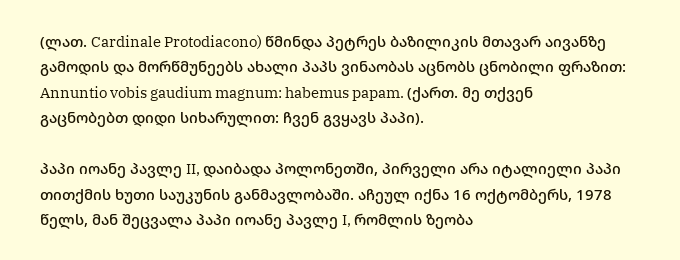(ლათ. Cardinale Protodiacono) წმინდა პეტრეს ბაზილიკის მთავარ აივანზე გამოდის და მორწმუნეებს ახალი პაპს ვინაობას აცნობს ცნობილი ფრაზით: Annuntio vobis gaudium magnum: habemus papam. (ქართ. მე თქვენ გაცნობებთ დიდი სიხარულით: ჩვენ გვყავს პაპი).

პაპი იოანე პავლე II, დაიბადა პოლონეთში, პირველი არა იტალიელი პაპი თითქმის ხუთი საუკუნის განმავლობაში. აჩეულ იქნა 16 ოქტომბერს, 1978 წელს, მან შეცვალა პაპი იოანე პავლე I, რომლის ზეობა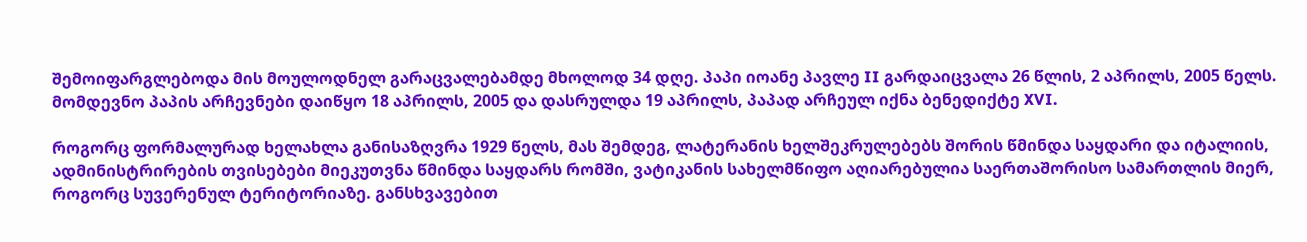შემოიფარგლებოდა მის მოულოდნელ გარაცვალებამდე მხოლოდ 34 დღე. პაპი იოანე პავლე II გარდაიცვალა 26 წლის, 2 აპრილს, 2005 წელს. მომდევნო პაპის არჩევნები დაიწყო 18 აპრილს, 2005 და დასრულდა 19 აპრილს, პაპად არჩეულ იქნა ბენედიქტე XVI.

როგორც ფორმალურად ხელახლა განისაზღვრა 1929 წელს, მას შემდეგ, ლატერანის ხელშეკრულებებს შორის წმინდა საყდარი და იტალიის, ადმინისტრირების თვისებები მიეკუთვნა წმინდა საყდარს რომში, ვატიკანის სახელმწიფო აღიარებულია საერთაშორისო სამართლის მიერ, როგორც სუვერენულ ტერიტორიაზე. განსხვავებით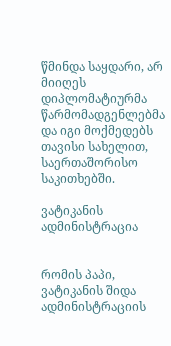წმინდა საყდარი, არ მიიღეს დიპლომატიურმა წარმომადგენლებმა და იგი მოქმედებს თავისი სახელით, საერთაშორისო საკითხებში.

ვატიკანის ადმინისტრაცია


რომის პაპი, ვატიკანის შიდა ადმინისტრაციის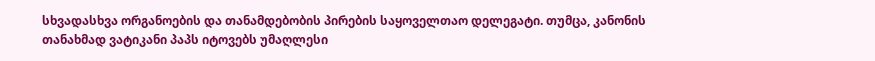სხვადასხვა ორგანოების და თანამდებობის პირების საყოველთაო დელეგატი. თუმცა, კანონის თანახმად ვატიკანი პაპს იტოვებს უმაღლესი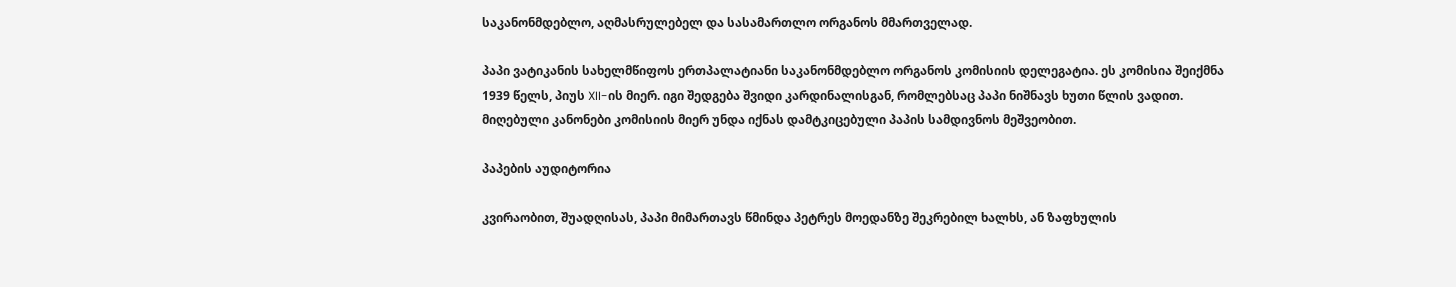საკანონმდებლო, აღმასრულებელ და სასამართლო ორგანოს მმართველად.

პაპი ვატიკანის სახელმწიფოს ერთპალატიანი საკანონმდებლო ორგანოს კომისიის დელეგატია. ეს კომისია შეიქმნა 1939 წელს, პიუს XII-ის მიერ. იგი შედგება შვიდი კარდინალისგან, რომლებსაც პაპი ნიშნავს ხუთი წლის ვადით. მიღებული კანონები კომისიის მიერ უნდა იქნას დამტკიცებული პაპის სამდივნოს მეშვეობით.

პაპების აუდიტორია

კვირაობით, შუადღისას, პაპი მიმართავს წმინდა პეტრეს მოედანზე შეკრებილ ხალხს, ან ზაფხულის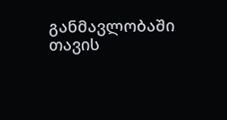განმავლობაში თავის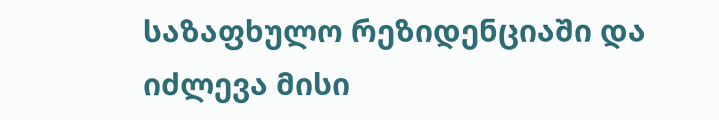საზაფხულო რეზიდენციაში და იძლევა მისი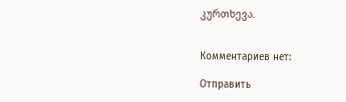კურთხევა.


Комментариев нет:

Отправить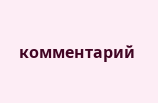комментарий